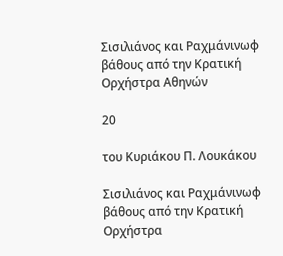Σισιλιάνος και Ραχμάνινωφ βάθους από την Κρατική Ορχήστρα Αθηνών

20

του Κυριάκου Π. Λουκάκου

Σισιλιάνος και Ραχμάνινωφ βάθους από την Κρατική Ορχήστρα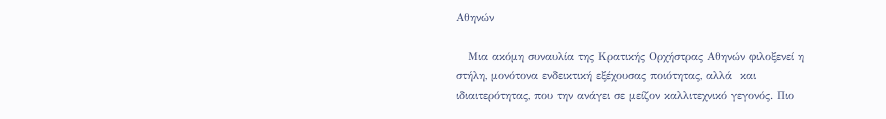Αθηνών

   Μια ακόμη συναυλία της Κρατικής Ορχήστρας Αθηνών φιλοξενεί η στήλη, μονότονα ενδεικτική εξέχουσας ποιότητας, αλλά  και ιδιαιτερότητας, που την ανάγει σε μείζον καλλιτεχνικό γεγονός. Πιο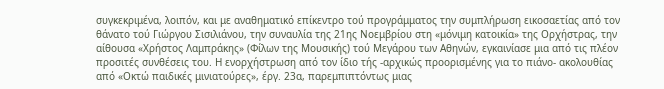συγκεκριμένα, λοιπόν, και με αναθηματικό επίκεντρο τού προγράμματος την συμπλήρωση εικοσαετίας από τον θάνατο τού Γιώργου Σισιλιάνου, την συναυλία της 21ης Νοεμβρίου στη «μόνιμη κατοικία» της Ορχήστρας, την αίθουσα «Χρήστος Λαμπράκης» (Φίλων της Μουσικής) τού Μεγάρου των Αθηνών, εγκαινίασε μια από τις πλέον προσιτές συνθέσεις του. Η ενορχήστρωση από τον ίδιο τής -αρχικώς προορισμένης για το πιάνο- ακολουθίας από «Οκτώ παιδικές μινιατούρες», έργ. 23α, παρεμπιπτόντως μιας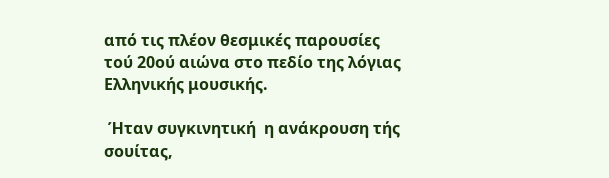από τις πλέον θεσμικές παρουσίες τού 20ού αιώνα στο πεδίο της λόγιας Ελληνικής μουσικής.

 Ήταν συγκινητική  η ανάκρουση τής σουίτας,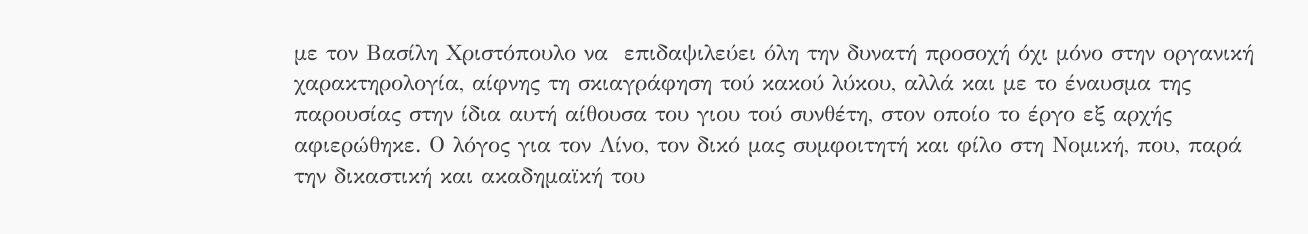με τον Βασίλη Χριστόπουλο να  επιδαψιλεύει όλη την δυνατή προσοχή όχι μόνο στην οργανική χαρακτηρολογία, αίφνης τη σκιαγράφηση τού κακού λύκου, αλλά και με το έναυσμα της παρουσίας στην ίδια αυτή αίθουσα του γιου τού συνθέτη, στον οποίο το έργο εξ αρχής αφιερώθηκε. Ο λόγος για τον Λίνο, τον δικό μας συμφοιτητή και φίλο στη Νομική, που, παρά την δικαστική και ακαδημαϊκή του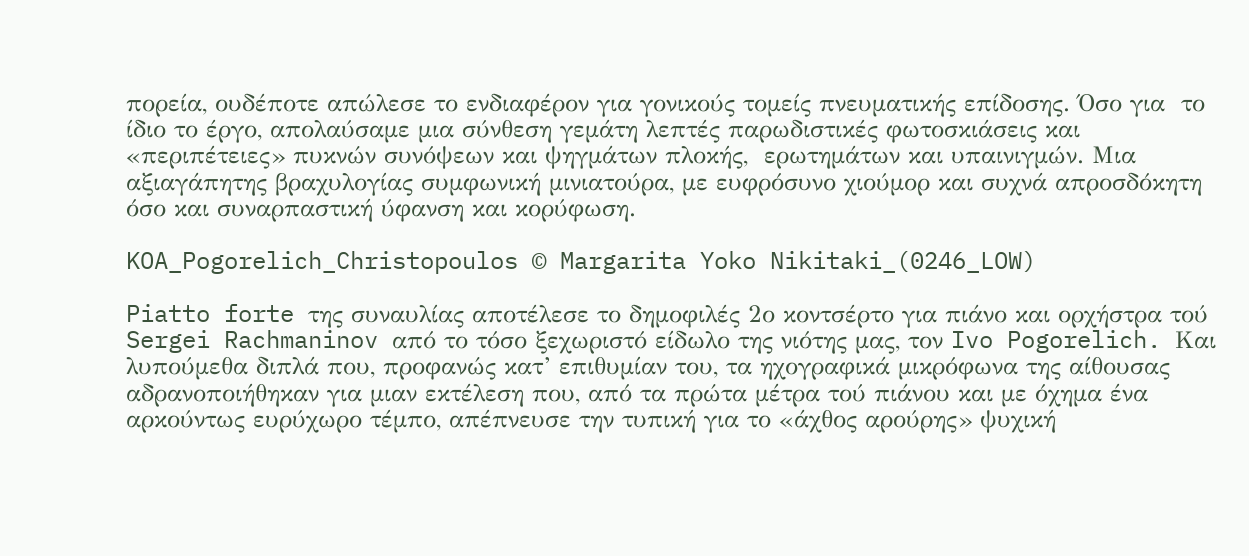πορεία, ουδέποτε απώλεσε το ενδιαφέρον για γονικούς τομείς πνευματικής επίδοσης. Όσο για  το ίδιο το έργο, απολαύσαμε μια σύνθεση γεμάτη λεπτές παρωδιστικές φωτοσκιάσεις και «περιπέτειες» πυκνών συνόψεων και ψηγμάτων πλοκής,  ερωτημάτων και υπαινιγμών. Μια αξιαγάπητης βραχυλογίας συμφωνική μινιατούρα, με ευφρόσυνο χιούμορ και συχνά απροσδόκητη όσο και συναρπαστική ύφανση και κορύφωση.

KOA_Pogorelich_Christopoulos © Margarita Yoko Nikitaki_(0246_LOW)

Piatto forte της συναυλίας αποτέλεσε το δημοφιλές 2ο κοντσέρτο για πιάνο και ορχήστρα τού Sergei Rachmaninov από το τόσο ξεχωριστό είδωλο της νιότης μας, τον Ivo Pogorelich. Και λυπούμεθα διπλά που, προφανώς κατ’ επιθυμίαν του, τα ηχογραφικά μικρόφωνα της αίθουσας αδρανοποιήθηκαν για μιαν εκτέλεση που, από τα πρώτα μέτρα τού πιάνου και με όχημα ένα αρκούντως ευρύχωρο τέμπο, απέπνευσε την τυπική για το «άχθος αρούρης» ψυχική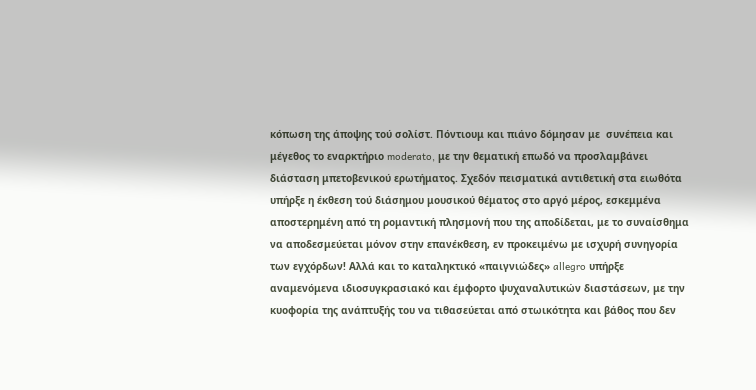κόπωση της άποψης τού σολίστ. Πόντιουμ και πιάνο δόμησαν με  συνέπεια και μέγεθος το εναρκτήριο moderato, με την θεματική επωδό να προσλαμβάνει διάσταση μπετοβενικού ερωτήματος. Σχεδόν πεισματικά αντιθετική στα ειωθότα υπήρξε η έκθεση τού διάσημου μουσικού θέματος στο αργό μέρος, εσκεμμένα αποστερημένη από τη ρομαντική πλησμονή που της αποδίδεται, με το συναίσθημα να αποδεσμεύεται μόνον στην επανέκθεση, εν προκειμένω με ισχυρή συνηγορία των εγχόρδων! Αλλά και το καταληκτικό «παιγνιώδες» allegro υπήρξε αναμενόμενα ιδιοσυγκρασιακό και έμφορτο ψυχαναλυτικών διαστάσεων, με την κυοφορία της ανάπτυξής του να τιθασεύεται από στωικότητα και βάθος που δεν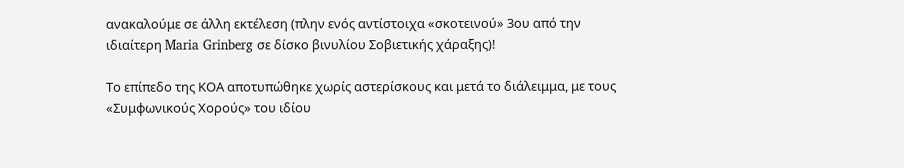ανακαλούμε σε άλλη εκτέλεση (πλην ενός αντίστοιχα «σκοτεινού» 3ου από την ιδιαίτερη Maria Grinberg σε δίσκο βινυλίου Σοβιετικής χάραξης)!

Το επίπεδο της ΚΟΑ αποτυπώθηκε χωρίς αστερίσκους και μετά το διάλειμμα, με τους «Συμφωνικούς Χορούς» του ιδίου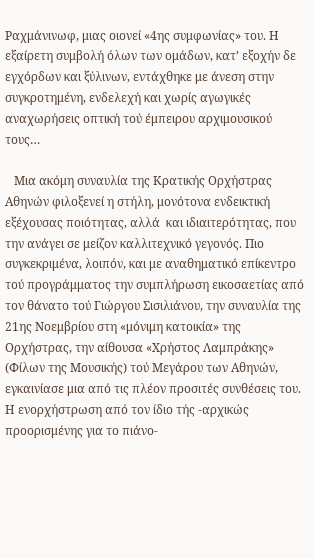Ραχμάνινωφ, μιας οιονεί «4ης συμφωνίας» του. Η εξαίρετη συμβολή όλων των ομάδων, κατ’ εξοχήν δε εγχόρδων και ξύλινων, εντάχθηκε με άνεση στην συγκροτημένη, ενδελεχή και χωρίς αγωγικές αναχωρήσεις οπτική τού έμπειρου αρχιμουσικού τους…

   Μια ακόμη συναυλία της Κρατικής Ορχήστρας Αθηνών φιλοξενεί η στήλη, μονότονα ενδεικτική εξέχουσας ποιότητας, αλλά  και ιδιαιτερότητας, που την ανάγει σε μείζον καλλιτεχνικό γεγονός. Πιο συγκεκριμένα, λοιπόν, και με αναθηματικό επίκεντρο τού προγράμματος την συμπλήρωση εικοσαετίας από τον θάνατο τού Γιώργου Σισιλιάνου, την συναυλία της 21ης Νοεμβρίου στη «μόνιμη κατοικία» της Ορχήστρας, την αίθουσα «Χρήστος Λαμπράκης» (Φίλων της Μουσικής) τού Μεγάρου των Αθηνών, εγκαινίασε μια από τις πλέον προσιτές συνθέσεις του. Η ενορχήστρωση από τον ίδιο τής -αρχικώς προορισμένης για το πιάνο-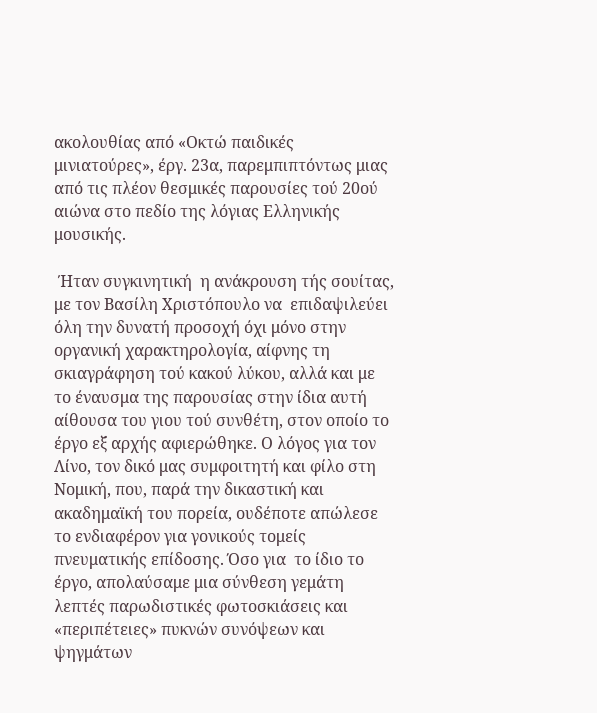ακολουθίας από «Οκτώ παιδικές μινιατούρες», έργ. 23α, παρεμπιπτόντως μιας από τις πλέον θεσμικές παρουσίες τού 20ού αιώνα στο πεδίο της λόγιας Ελληνικής μουσικής.

 Ήταν συγκινητική  η ανάκρουση τής σουίτας, με τον Βασίλη Χριστόπουλο να  επιδαψιλεύει όλη την δυνατή προσοχή όχι μόνο στην οργανική χαρακτηρολογία, αίφνης τη σκιαγράφηση τού κακού λύκου, αλλά και με το έναυσμα της παρουσίας στην ίδια αυτή αίθουσα του γιου τού συνθέτη, στον οποίο το έργο εξ αρχής αφιερώθηκε. Ο λόγος για τον Λίνο, τον δικό μας συμφοιτητή και φίλο στη Νομική, που, παρά την δικαστική και ακαδημαϊκή του πορεία, ουδέποτε απώλεσε το ενδιαφέρον για γονικούς τομείς πνευματικής επίδοσης. Όσο για  το ίδιο το έργο, απολαύσαμε μια σύνθεση γεμάτη λεπτές παρωδιστικές φωτοσκιάσεις και «περιπέτειες» πυκνών συνόψεων και ψηγμάτων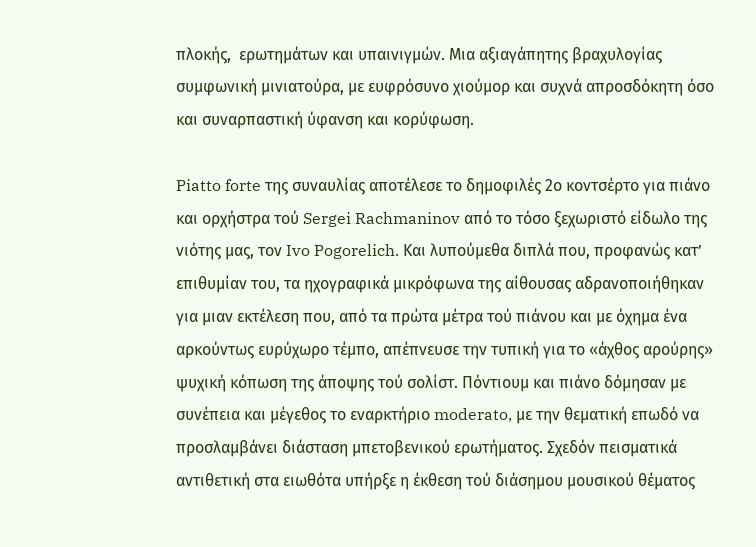πλοκής,  ερωτημάτων και υπαινιγμών. Μια αξιαγάπητης βραχυλογίας συμφωνική μινιατούρα, με ευφρόσυνο χιούμορ και συχνά απροσδόκητη όσο και συναρπαστική ύφανση και κορύφωση.

Piatto forte της συναυλίας αποτέλεσε το δημοφιλές 2ο κοντσέρτο για πιάνο και ορχήστρα τού Sergei Rachmaninov από το τόσο ξεχωριστό είδωλο της νιότης μας, τον Ivo Pogorelich. Και λυπούμεθα διπλά που, προφανώς κατ’ επιθυμίαν του, τα ηχογραφικά μικρόφωνα της αίθουσας αδρανοποιήθηκαν για μιαν εκτέλεση που, από τα πρώτα μέτρα τού πιάνου και με όχημα ένα αρκούντως ευρύχωρο τέμπο, απέπνευσε την τυπική για το «άχθος αρούρης» ψυχική κόπωση της άποψης τού σολίστ. Πόντιουμ και πιάνο δόμησαν με  συνέπεια και μέγεθος το εναρκτήριο moderato, με την θεματική επωδό να προσλαμβάνει διάσταση μπετοβενικού ερωτήματος. Σχεδόν πεισματικά αντιθετική στα ειωθότα υπήρξε η έκθεση τού διάσημου μουσικού θέματος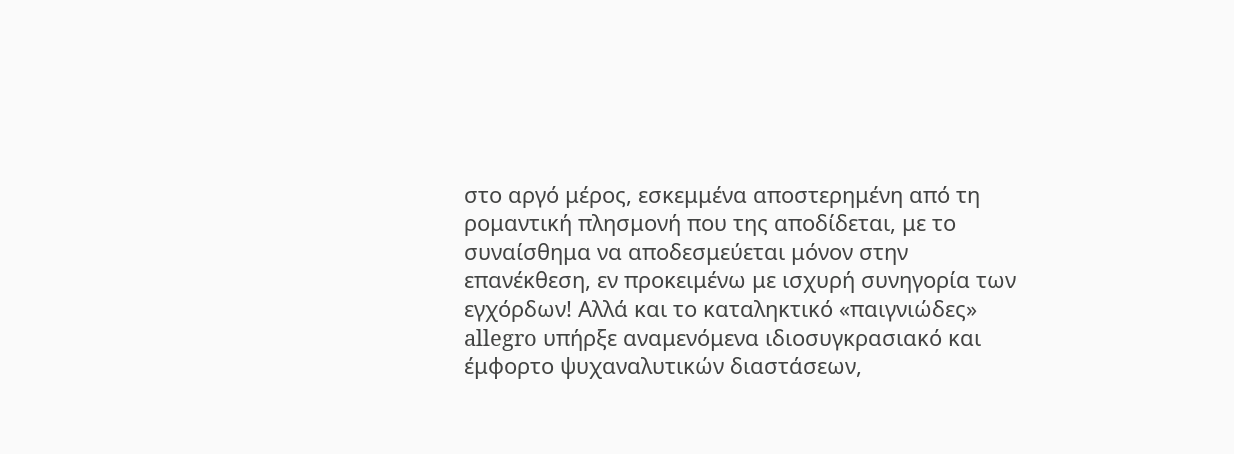στο αργό μέρος, εσκεμμένα αποστερημένη από τη ρομαντική πλησμονή που της αποδίδεται, με το συναίσθημα να αποδεσμεύεται μόνον στην επανέκθεση, εν προκειμένω με ισχυρή συνηγορία των εγχόρδων! Αλλά και το καταληκτικό «παιγνιώδες» allegro υπήρξε αναμενόμενα ιδιοσυγκρασιακό και έμφορτο ψυχαναλυτικών διαστάσεων,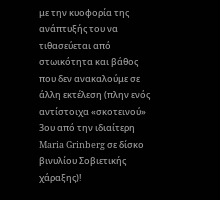με την κυοφορία της ανάπτυξής του να τιθασεύεται από στωικότητα και βάθος που δεν ανακαλούμε σε άλλη εκτέλεση (πλην ενός αντίστοιχα «σκοτεινού» 3ου από την ιδιαίτερη Maria Grinberg σε δίσκο βινυλίου Σοβιετικής χάραξης)!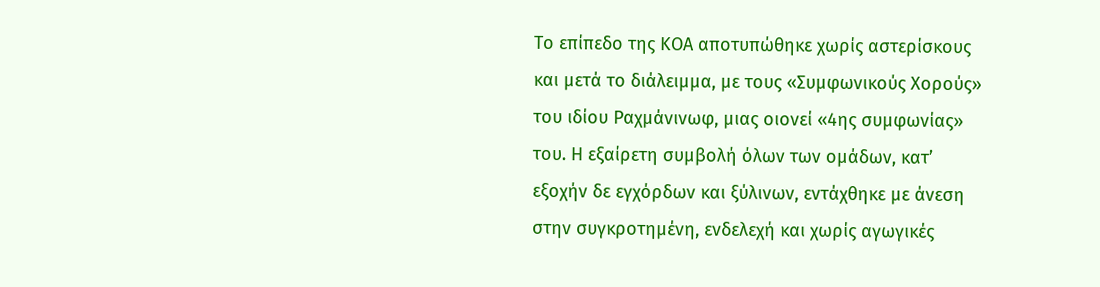Το επίπεδο της ΚΟΑ αποτυπώθηκε χωρίς αστερίσκους και μετά το διάλειμμα, με τους «Συμφωνικούς Χορούς» του ιδίου Ραχμάνινωφ, μιας οιονεί «4ης συμφωνίας» του. Η εξαίρετη συμβολή όλων των ομάδων, κατ’ εξοχήν δε εγχόρδων και ξύλινων, εντάχθηκε με άνεση στην συγκροτημένη, ενδελεχή και χωρίς αγωγικές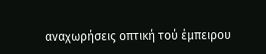αναχωρήσεις οπτική τού έμπειρου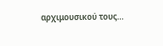αρχιμουσικού τους…